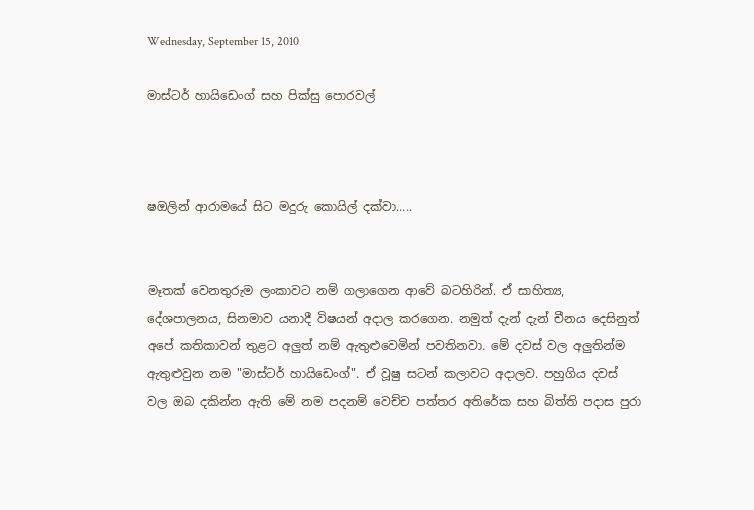Wednesday, September 15, 2010

මාස්ටර් හායිඩෙංග් සහ පික්සු පොරවල්



ෂඔලින් ආරාමයේ සිට මදුරු කොයිල් දක්වා.....


මෑතක් වෙනතුරුම ලංකාවට නම් ගලාගෙන ආවේ බටහිරින්. ඒ සාහිත්‍ය, දේශපාලනය, සිනමාව යනාදී විෂයන් අදාල කරගෙන. නමුත් දැන් දැන් චීනය දෙසිනුත් අපේ කතිකාවන් තුළට අලුත් නම් ඇතුළුවෙමින් පවතිනවා. මේ දවස් වල අලුතින්ම ඇතුළුවුන නම "මාස්ටර් හායිඩෙංග්". ඒ වූෂු සටන් කලාවට අදාලව. පහුගිය දවස් වල ඔබ දකින්න ඇති මේ නම පදනම් වෙච්ච පත්තර අතිරේක සහ බිත්ති පදාස පුරා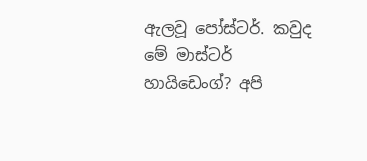ඇලවූ පෝස්ටර්. කවුද මේ මාස්ටර් හායිඩෙංග්? අපි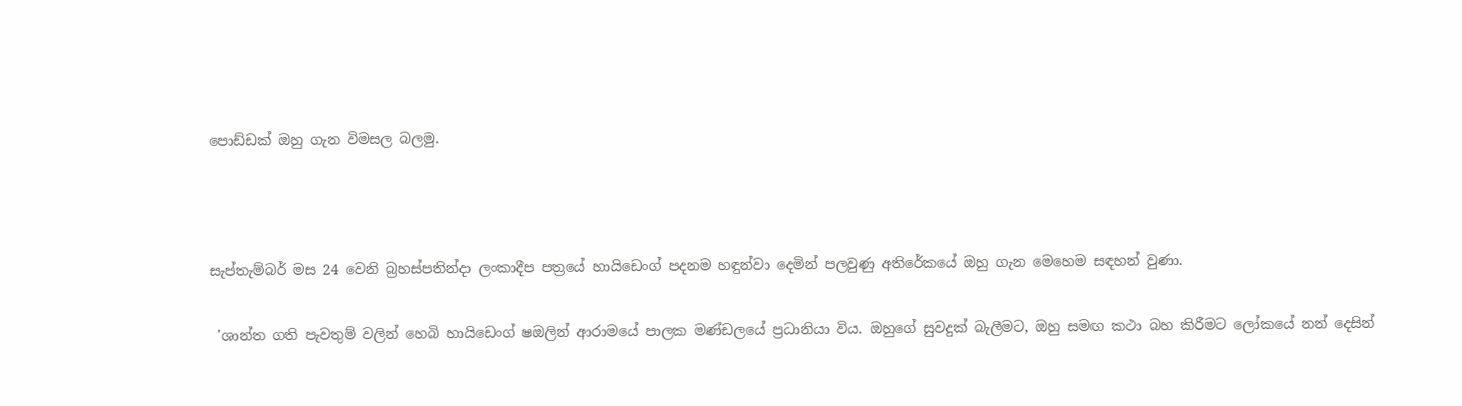පොඩ්ඩක් ඔහු ගැන විමසල බලමු.



සැප්තැම්බර් මස 24 වෙනි බ්‍රහස්පතින්දා ලංකාදීප පත්‍රයේ හායිඩෙංග් පදනම හඳුන්වා දෙමින් පලවුණු අතිරේකයේ ඔහු ‍ගැන මෙහෙම සඳහන් වුණා.

 'ශාන්ත ගති පැවතුම් වලින් හෙබි හායිඩෙංග් ෂඔලින් ආරාමයේ පාලක මණ්ඩලයේ ප්‍රධානියා විය. ඔහුගේ සුවදුක් බැලීමට, ඔහු සමඟ කථා බහ කිරීමට ලෝකයේ නන් දෙසින්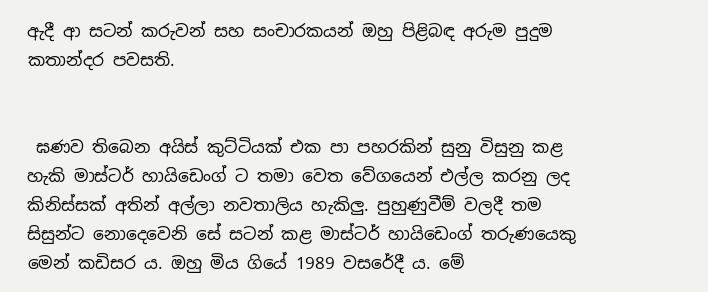ඇදී ආ සටන් කරුවන් සහ සංචාරකයන් ඔහු පිළිබඳ අරුම පුදුම කතාන්දර පවසති.


 ඝණව තිබෙන අයිස් කුට්ටියක් එක පා පහරකින් සුනු විසුනු කළ හැකි මාස්ටර් හායිඩෙංග් ට තමා වෙත වේගයෙන් එල්ල කරනු ලද කිනිස්සක් අතින් අල්ලා නවතාලිය හැකිලු. පුහුණුවීම් වලදී තම සිසුන්ට නොදෙවෙනි සේ සටන් කළ මාස්ටර් හායිඩෙංග් තරුණයෙකු මෙන් කඩිසර ය. ඔහු මිය ගියේ 1989 වසරේදී ය. මේ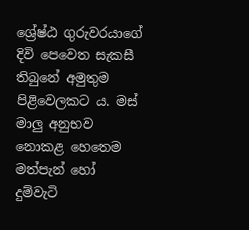ශ්‍රේෂ්ඨ ගුරුවරයාගේ දිවි පෙවෙත සැකසී තිබුනේ අමුතුම පිළිවෙලකට ය. මස් මාලු අනුභව නොකළ හෙතෙම මත්පැන් හෝ දුම්වැටි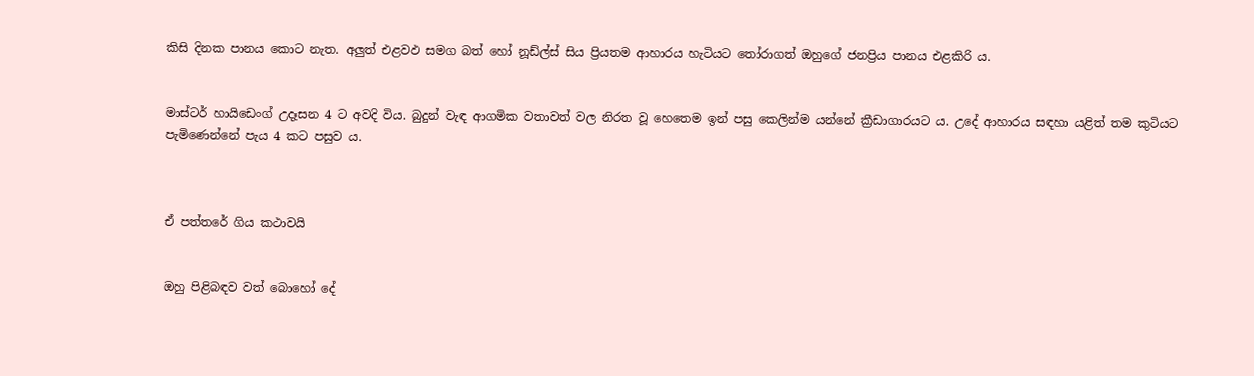කිසි දිනක පානය කොට නැත. අලුත් එළවඵ සමග බත් හෝ නූඩ්ල්ස් සිය ප්‍රියතම ආහාරය හැටියට තෝරාගත් ඔහුගේ ජනප්‍රිය පානය එළකිරි ය.


මාස්ටර් හායිඩෙංග් උදෑසන 4 ට අවදි විය. බුදුන් වැඳ ආගමික වතාවත් වල නිරත වූ හෙතෙම ඉන් පසු කෙලින්ම යන්නේ ක්‍රීඩාගාරයට ය. උදේ ආහාරය සඳහා යළිත් තම කුටියට පැමිණෙන්නේ පැය 4 කට පසුව ය.



ඒ පත්තරේ ගිය කථාවයි


ඔහු පිළිබඳව වත් බොහෝ දේ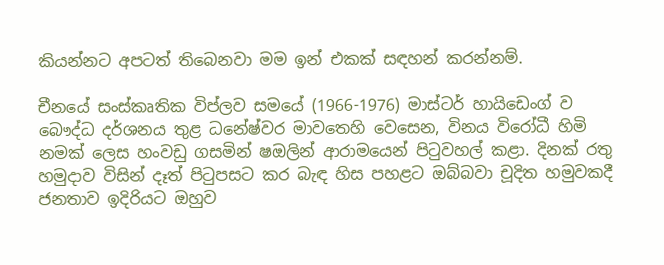කියන්නට අපටත් තිබෙනවා මම ඉන් එකක් සඳහන් කරන්නම්.

චීනයේ සංස්කෘතික විප්ලව සමයේ (1966-1976) මාස්ටර් හායිඩෙංග් ව බෞද්ධ දර්ශනය තුළ ධනේෂ්වර මාවතෙහි වෙසෙන, විනය විරෝධී හිමි නමක් ලෙස හංවඩු ගසමින් ෂඔලින් ආරාමයෙන් පිටුවහල් කළා. දිනක් රතු හමුදාව විසින් දෑත් පිටුපසට කර බැඳ හිස පහළට ඔබ්බවා චූදිත හමුවකදී ජනතාව ඉදිරියට ඔහුව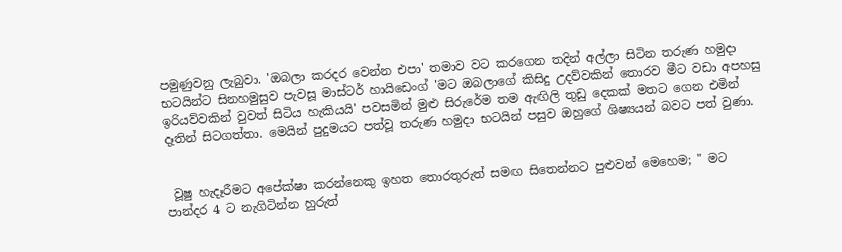පමුණුවනු ලැබුවා. 'ඔබලා කරදර වෙන්න එපා' තමාව වට කරගෙන තදින් අල්ලා සිටින තරුණ හමුදා භටයින්ට සිනහමුසුව පැවසූ මාස්ටර් හායිඩෙංග් 'මට ඔබලාගේ කිසිදු උදව්වකින් තොරව මීට වඩා අපහසු ඉරියව්වකින් වුවත් සිටිය හැකියයි' පවසමින් මුළු සිරුරේම තම ඇඟිලි තුඩු දෙකක් මතට ගෙන එමින් දෑතින් සිටගත්තා. මෙයින් පුදුමයට පත්වූ තරුණ හමුදා භටයින් පසුව ඔහුගේ ශිෂ්‍යයන් බවට පත් වුණා.


 වූෂු හැදෑරීමට අපේක්ෂා කරන්නෙකු ඉහත තොරතුරුත් සමඟ සිතෙන්නට පුළුවන් මෙහෙම; " මට පාන්දර 4 ට නැගිටින්න හුරුත්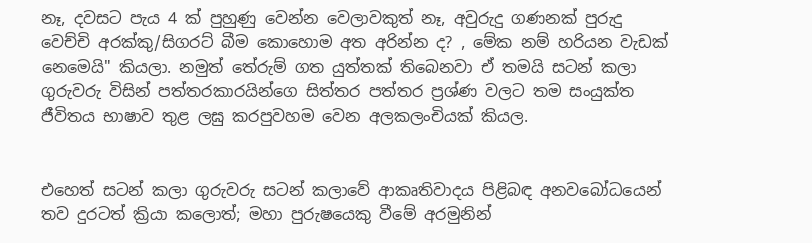නෑ, දවසට පැය 4 ක් පුහුණු වෙන්න වෙලාවකුත් නෑ, අවුරුදු ගණනක් පුරුදු වෙච්චි අරක්කු/සිගරට් බීම කොහොම අත අරින්න ද? , මේක නම් හරියන වැඩක් නෙමෙයි" කියලා. නමුත් තේරුම් ගත යුත්තක් තිබෙනවා ඒ තමයි සටන් කලා ගුරුවරු විසින් පත්තරකාරයින්ගෙ සිත්තර පත්තර ප්‍රශ්ණ වලට තම සංයුක්ත ජීවිතය භාෂාව තුළ ලඝු කරපුවහම වෙන අලකලංචියක් කියල.


එහෙත් සටන් කලා ගුරුවරු සටන් කලාවේ ආකෘතිවාදය පිළිබඳ අනවබෝධයෙන් තව දුරටත් ක්‍රියා කලොත්; මහා පුරුෂයෙකු වීමේ අරමුනින්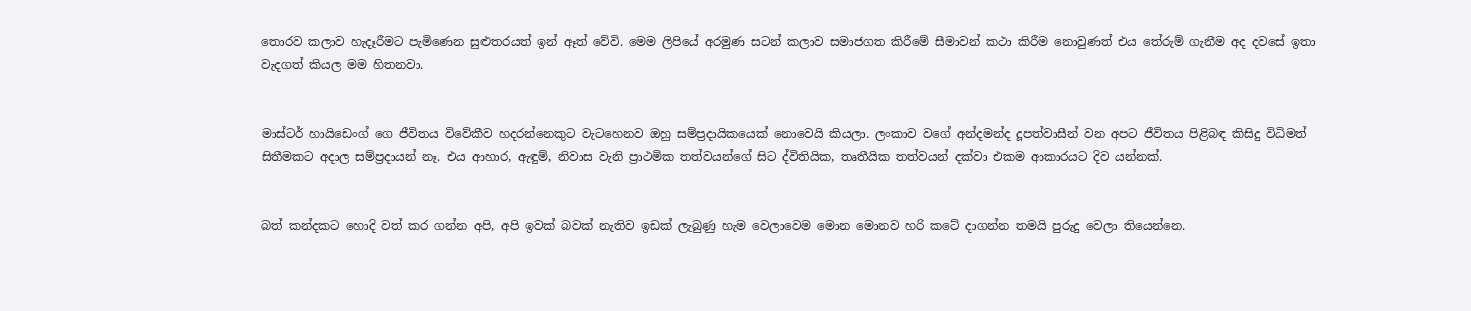තොරව කලාව හැදෑරීමට පැමිණෙන සුළුතරයත් ඉන් ඈත් වේවි. මෙම ලිපියේ අරමුණ සටන් කලාව සමාජගත කිරීමේ සීමාවන් කථා කිරීම නොවුණත් එය තේරුම් ගැනීම අද දවසේ ඉතා වැදගත් කියල මම හිතනවා.


මාස්ටර් හායි‍ඩෙංග් ගෙ ජීවිතය විවේකීව හදරන්නෙකුට වැටහෙනව ඔහු සම්ප්‍රදායිකයෙක් නොවෙයි කියලා. ලංකාව වගේ අන්දමන්ද දූපත්වාසීන් වන අපට ජීවිතය පිළිබඳ කිසිදු විධිමත් සිතීමකට අදාල සම්ප්‍රදායන් නෑ. එය ආහාර, ඇඳුම්, නිවාස වැනි ප්‍රාථමික තත්වයන්ගේ සිට ද්විතියික, තෘතීයික තත්වයන් දක්වා එකම ආකාරයට දිව යන්නක්.


බත් කන්දකට හොදි වත් කර ගන්න අපි, අපි ඉවක් බවක් නැතිව ඉඩක් ලැබුණු හැම වෙලාවෙම මොන මොනව හරි කටේ දාගන්න තමයි පුරුදු වෙලා තියෙන්නෙ.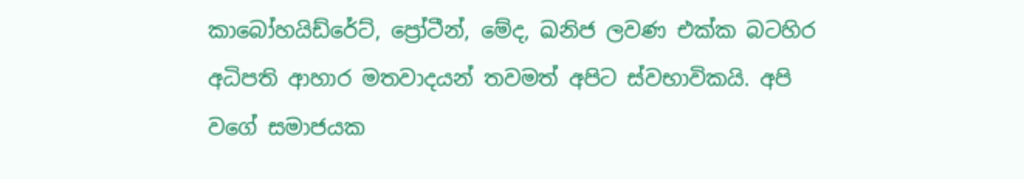කාබෝහයිඩ්රේට්, ප්‍රෝටීන්, මේද, ඛනිජ ලවණ එක්ක බටහිර අධිපති ආහාර මතවාදයන් තවමත් අපිට ස්වභාවිකයි. අපි වගේ සමාජයක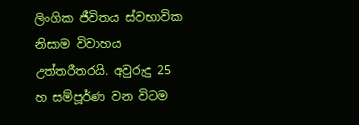ලිංගික ජීවිතය ස්වභාවික නිසාම විවාහය උත්තරීතරයි. අවුරුදු 25 හ සම්පූර්ණ වන විටම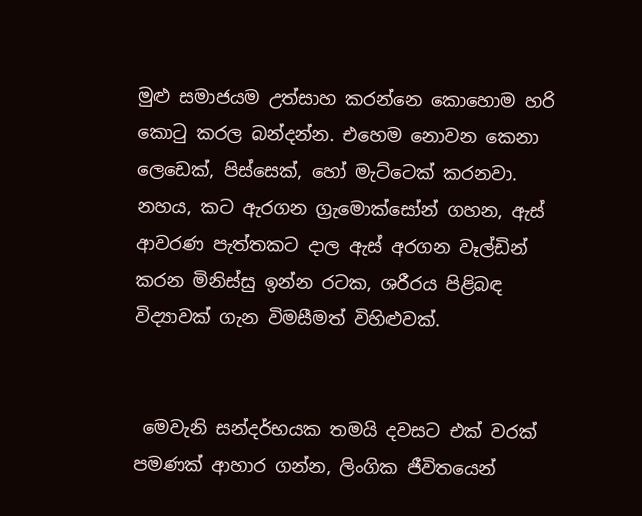මුළු සමාජයම උත්සාහ කරන්නෙ කොහොම හරි කොටු කරල බන්දන්න. එහෙම නොවන කෙනා ලෙඩෙක්, පිස්සෙක්, හෝ මැට්ටෙක් කරනවා. නහය, කට ඇරගන ග්‍රැමොක්සෝන් ගහන, ඇස් ආවරණ පැත්තකට දාල ඇස් අරගන වෑල්ඩින් කරන මිනිස්සු ඉන්න රටක, ශරීරය පිළිබඳ විද්‍යාවක් ගැන විමසීමත් විහිළුවක්.


 මෙවැනි සන්දර්භයක තමයි දවසට එක් වරක් පමණක් ආහාර ගන්න, ලිංගික ජීවිතයෙන්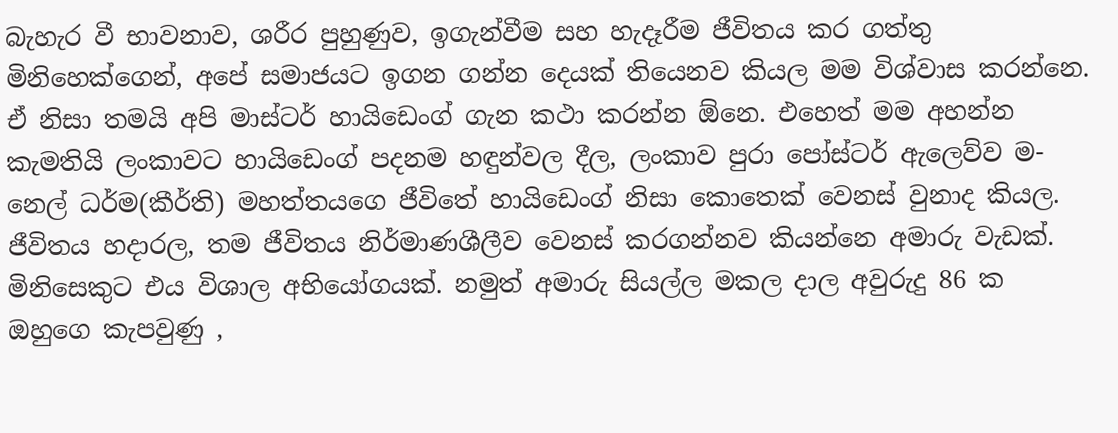බැහැර වී භාවනාව, ශරීර පුහුණුව, ඉගැන්වීම සහ හැදෑරීම ජීවිතය කර ගත්තු මිනිහෙක්ගෙන්, අපේ සමාජයට ඉගන ගන්න දෙයක් තියෙනව කියල මම විශ්වාස කරන්නෙ. ඒ නිසා තමයි අපි මාස්ටර් හායිඩෙංග් ගැන කථා කරන්න ඕනෙ. එහෙත් මම අහන්න කැමතියි ලංකාවට හායිඩෙංග් පදනම හඳුන්වල දීල, ලංකාව පුරා පෝස්ටර් ඇලෙව්ව ම-නෙල් ධර්ම(කීර්ති) මහත්තයගෙ ජීවිතේ හායි‍ඩෙංග් නිසා කොතෙක් වෙනස් වුනාද කියල. ජීවිතය හදාරල, තම ජීවිතය නිර්මාණශීලීව වෙනස් කරගන්නව කියන්නෙ අමාරු වැඩක්. මිනිසෙකුට එය විශාල අභියෝගයක්. නමුත් අමාරු සියල්ල මකල දාල අවුරුදු 86 ක ඔහුගෙ කැපවුණු ,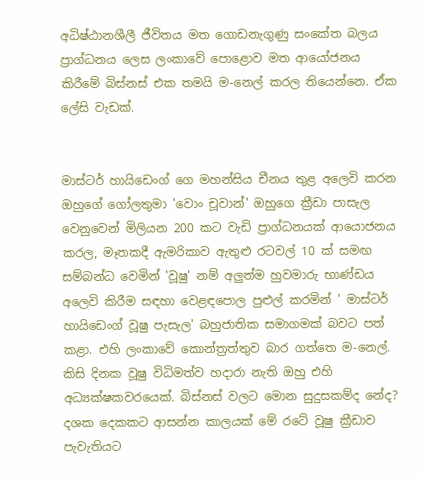අධිෂ්ඨානශීලී ජීවිතය මත ගොඩනැගුණු සංකේත බලය ප්‍රාග්ධනය ලෙස ලංකාවේ පොළොව මත ආයෝජනය කිරීමේ බිස්නස් එක තමයි ම-නෙල් කරල තියෙන්නෙ. ඒක ලේසි වැඩක්.


මාස්ටර් හායි‍ඩෙංග් ගෙ මහන්සිය චීනය තුළ අලෙවි කරන ඔහුගේ ගෝලතුමා 'වොං චූවාන්' ඔහුගෙ ක්‍රීඩා පාසැල වෙනුවෙන් මිලියන 200 කට වැඩි ප්‍රාග්ධනයක් ආයොජනය කරල, මෑතකදී ඇමරිකාව ඇතුළු රටවල් 10 ක් සමඟ සම්බන්ධ වෙමින් 'වූෂු' නම් අලුත්ම හුවමාරු භාණ්ඩය අලෙවි කිරීම සඳහා වෙළඳපොල පුළුල් කරමින් ' මාස්ටර් හායිඩෙංග් වූෂු පැසැල' බහුජාතික සමාගමක් බවට පත් කළා. එහි ලංකාවේ කොන්ත්‍රත්තුව බාර ගත්තෙ ම-නෙල්. කිසි දිනක වූෂු විධිමත්ව හදාරා නැති ඔහු එහි අධ්‍යක්ෂකවරයෙක්. බිස්නස් වලට මොන සුදුසකම්ද නේද?
දශක දෙකකට ආසන්න කාලයක් මේ රටේ වූෂු ක්‍රීඩාව පැවැතියට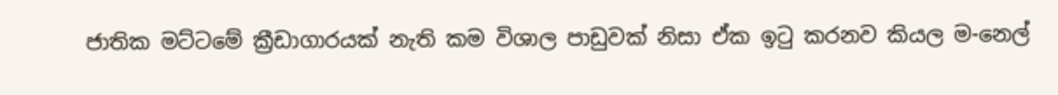ජාතික මට්ටමේ ක්‍රීඩාගාරයක් නැති කම විශාල පාඩුවක් නිසා ඒක ඉටු කරනව කියල ම-නෙල්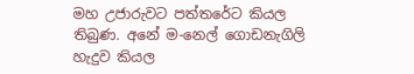මහ උජාරුවට පත්තරේට කියල තිබුණ. අනේ ම-නෙල් ගොඩනැගිලි හැදුව කියල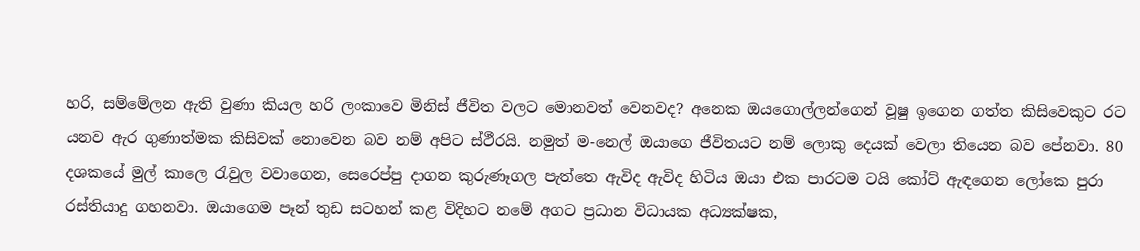හරි, සම්මේලන ඇති වුණා කියල හරි ලංකාවෙ මිනිස් ජීවිත වලට මොනවත් වෙනවද? අනෙක ඔයගොල්ලන්ගෙන් වූෂු ඉගෙන ගත්ත කිසිවෙකුට රට යනව ඇර ගුණාත්මක කිසිවක් නොවෙන බව නම් අපිට ස්ථීරයි. නමුත් ම-නෙල් ඔයාගෙ ජීවිතයට නම් ලොකු දෙයක් වෙලා තියෙන බව පේනවා. 80 දශකයේ මුල් කාලෙ රැවුල වවාගෙන, සෙරෙප්පු දාගන කුරුණෑගල පැත්තෙ ඇවිද ඇවිද හිටිය ඔයා එක පාරටම ටයි කෝට් ඇඳගෙන ලෝකෙ පුරා රස්තියාදු ගහනවා. ඔයාගෙම පෑන් තුඩ සටහන් කළ විදිහට නමේ අගට ප්‍රධාන විධායක අධ්‍යක්ෂක,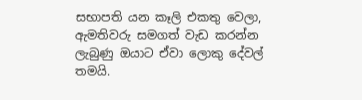සභාපති යන කෑලි එකතු වෙලා, ඇමතිවරු සමගත් වැඩ කරන්න ලැබුණු ඔයාට ඒවා ලොකු දේවල් තමයි.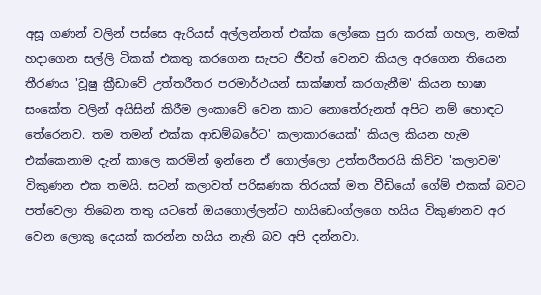අසූ ගණන් වලින් පස්සෙ ඇරියස් අල්ලන්නත් එක්ක ලෝකෙ පුරා කරක් ගහල, නමක් හදාගෙන සල්ලි ටිකක් එකතු කරගෙන සැපට ජීවත් වෙනව කියල අරගෙන තියෙන තීරණය 'වූෂු ක්‍රීඩාවේ උත්තරීතර පරමාර්ථයන් සාක්ෂාත් කරගැනීම' කියන භාෂා සංකේත වලින් අයිසින් කිරීම ලංකාවේ වෙන කාට නොතේරුනත් අපිට නම් හොඳට තේරෙනව. තම තමන් එක්ක ආඩම්බරේට' කලාකාරයෙක්' කියල කියන හැම එක්කෙනාම දැන් කාලෙ කරමින් ඉන්නෙ ඒ ගොල්ලො උත්තරීතරයි කිව්ව 'කලාවම' විකුණන එක තමයි. සටන් කලාවත් පරිඝණක තිරයක් මත වීඩියෝ ගේම් එකක් බවට පත්වෙලා තිබෙන තතු යටතේ ඔයගොල්ලන්ට හායිඩෙංග්ලගෙ හයිය විකුණනව අර වෙන ලොකු දෙයක් කරන්න හයිය නැති බව අපි දන්නවා.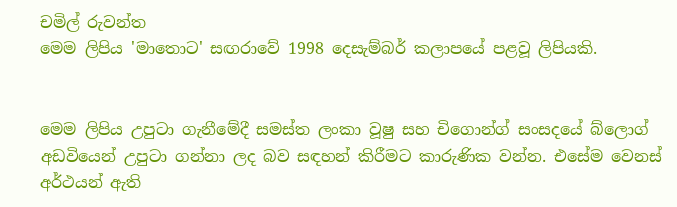චමිල් රුවන්ත
මෙම ලිපිය 'මාතොට' සඟරාවේ 1998 දෙසැම්බර් කලාපයේ පළවූ ලිපියකි.


මෙම ලිපිය උපුටා ගැනීමේදී සමස්ත ලංකා වූෂු සහ චිගොන්ග් සංසදයේ බ්ලොග් අඩවියෙන් උපුටා ගන්නා ලද බව සඳහන් කිරීමට කාරුණික වන්න. එසේම වෙනස් අර්ථයන් ඇති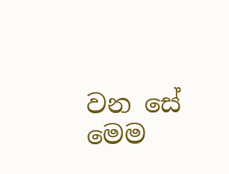වන සේ මෙම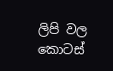ලිපි වල කොටස්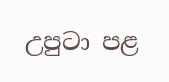උපුටා පළ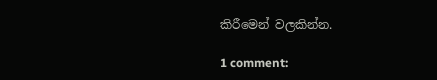කිරීමෙන් වලකින්න.

1 comment: